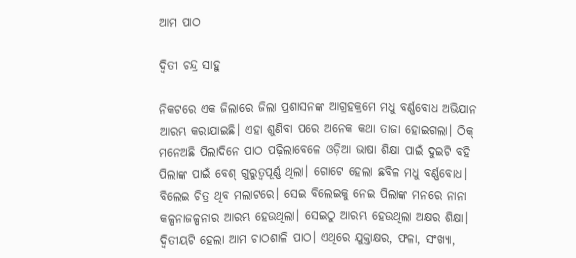ଆମ ପାଠ

ଦ୍ୱିତୀ ଚନ୍ଦ୍ର ସାହୁ

ନିକଟରେ ଏକ ଜିଲାରେ ଜିଲା ପ୍ରଶାସନଙ୍କ ଆଗ୍ରହକ୍ରମେ ମଧୁ ବର୍ଣ୍ଣବୋଧ ଅଭିଯାନ ଆରମ୍ଭ କରାଯାଇଛି। ଏହା ଶୁଣିବା ପରେ ଅନେକ କଥା ତାଜା ହୋଇଗଲା। ଠିକ୍‌ ମନେଅଛି ପିଲାଦିନେ ପାଠ ପଢ଼ିଲାବେଳେ ଓଡ଼ିଆ ଭାଷା ଶିକ୍ଷା ପାଇଁ ଦୁଇଟି ବହି ପିଲାଙ୍କ ପାଇଁ ବେଶ୍‌ ଗୁରୁତ୍ୱପୂର୍ଣ୍ଣ ଥିଲା। ଗୋଟେ ହେଲା ଛବିଳ ମଧୁ ବର୍ଣ୍ଣବୋଧ। ବିଲେଇ ଚିତ୍ର ଥିବ ମଲାଟରେ। ସେଇ ବିଲେଇକୁ ନେଇ ପିଲାଙ୍କ ମନରେ ନାନା କଳ୍ପନାଜଳ୍ପନାର ଆରମ୍ଭ ହେଉଥିଲା। ସେଇଠୁ ଆରମ୍ଭ ହେଉଥିଲା ଅକ୍ଷର ଶିକ୍ଷା। ଦ୍ୱିତୀୟଟି ହେଲା ଆମ ଚାଠଶାଳି ପାଠ। ଏଥିରେ ଯୁକ୍ତାକ୍ଷର, ଫଳା, ସଂଖ୍ୟା,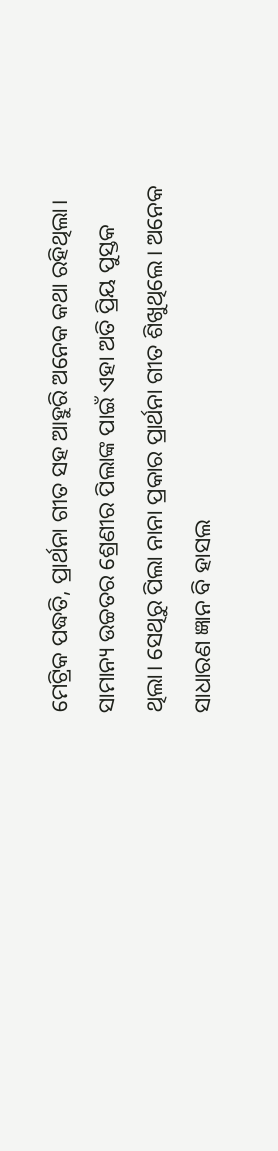ମେଟ୍ରିକ ପଦ୍ଧତି, ପ୍ରାର୍ଥନା ଗୀତ ସହ ଆହୁରି ଅନେକ କଥା ରହିଥିଲା। ସାମାନ୍ୟ ଉଚ୍ଚତର ଶ୍ରେଣୀର ପିଲାଙ୍କ ପାଇଁ ଏହା ଅତି ପ୍ରିୟ ପୁସ୍ତକ ଥିଲା। ସେଥିରୁ ପିଲା ନାନା ପ୍ରକାର ପ୍ରାର୍ଥନା ଗୀତ ଶିଖୁଥିଲେ। ଅନେକ ସାଧାରଣ ଜ୍ଞାନ ବି ହାସଲ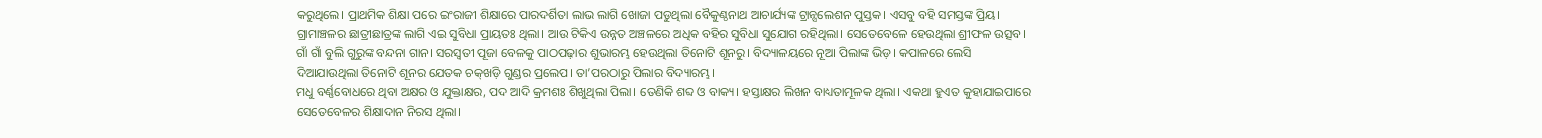କରୁଥିଲେ। ପ୍ରାଥମିକ ଶିକ୍ଷା ପରେ ଇଂରାଜୀ ଶିକ୍ଷାରେ ପାରଦର୍ଶିତା ଲାଭ ଲାଗି ଖୋଜା ପଡୁଥିଲା ବୈକୁଣ୍ଠନାଥ ଆଚାର୍ଯ୍ୟଙ୍କ ଟ୍ରାନ୍ସଲେଶନ ପୁସ୍ତକ। ଏସବୁ ବହି ସମସ୍ତଙ୍କ ପ୍ରିୟ। ଗ୍ରାମାଞ୍ଚଳର ଛାତ୍ରୀଛାତ୍ରଙ୍କ ଲାଗି ଏଇ ସୁବିଧା ପ୍ରାୟତଃ ଥିଲା। ଆଉ ଟିକିଏ ଉନ୍ନତ ଅଞ୍ଚଳରେ ଅଧିକ ବହିର ସୁବିଧା ସୁଯୋଗ ରହିଥିଲା। ସେତେବେଳେ ହେଉଥିଲା ଶ୍ରୀଫଳ ଉତ୍ସବ। ଗାଁ ଗାଁ ବୁଲି ଗୁରୁଙ୍କ ବନ୍ଦନା ଗାନ। ସରସ୍ବତୀ ପୂଜା ବେଳକୁ ପାଠପଢ଼ାର ଶୁଭାରମ୍ଭ ହେଉଥିଲା ତିନୋଟି ଶୂନରୁ। ବିଦ୍ୟାଳୟରେ ନୂଆ ପିଲାଙ୍କ ଭିଡ଼। କପାଳରେ ଲେସି ଦିଆଯାଉଥିଲା ତିନୋଟି ଶୂନର ଯେତକ ଚକ୍‌ଖଡ଼ି ଗୁଣ୍ଡର ପ୍ରଲେପ। ତା’ପରଠାରୁ ପିଲାର ବିଦ୍ୟାରମ୍ଭ।
ମଧୁ ବର୍ଣ୍ଣବୋଧରେ ଥିବା ଅକ୍ଷର ଓ ଯୁକ୍ତାକ୍ଷର, ପଦ ଆଦି କ୍ରମଶଃ ଶିଖୁଥିଲା ପିଲା। ତେଣିକି ଶବ୍ଦ ଓ ବାକ୍ୟ। ହସ୍ତାକ୍ଷର ଲିଖନ ବାଧ୍ୟତାମୂଳକ ଥିଲା। ଏକଥା ହୁଏତ କୁହାଯାଇପାରେ ସେତେବେଳର ଶିକ୍ଷାଦାନ ନିରସ ଥିଲା।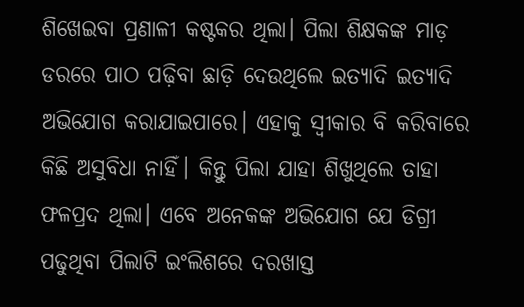ଶିଖେଇବା ପ୍ରଣାଳୀ କଷ୍ଟକର ଥିଲା। ପିଲା ଶିକ୍ଷକଙ୍କ ମାଡ଼ ଡରରେ ପାଠ ପଢ଼ିବା ଛାଡ଼ି ଦେଉଥିଲେ ଇତ୍ୟାଦି ଇତ୍ୟାଦି ଅଭିଯୋଗ କରାଯାଇପାରେ। ଏହାକୁ ସ୍ବୀକାର ବି କରିବାରେ କିଛି ଅସୁବିଧା ନାହିଁ। କିନ୍ତୁ ପିଲା ଯାହା ଶିଖୁଥିଲେ ତାହା ଫଳପ୍ରଦ ଥିଲା। ଏବେ ଅନେକଙ୍କ ଅଭିଯୋଗ ଯେ ଡିଗ୍ରୀ ପଢୁଥିବା ପିଲାଟି ଇଂଲିଶରେ ଦରଖାସ୍ତ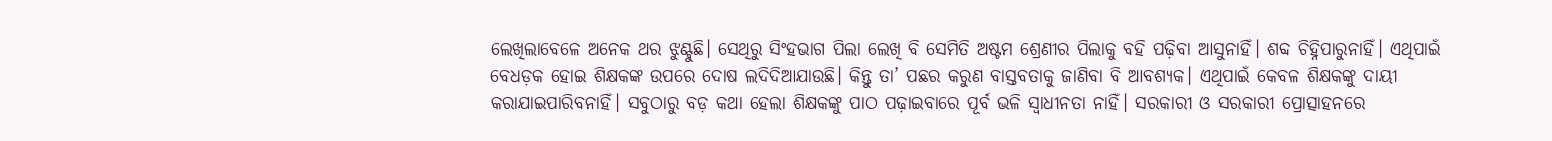ଲେଖିଲାବେଳେ ଅନେକ ଥର ଝୁଣ୍ଟୁଛି। ସେଥିରୁ ସିଂହଭାଗ ପିଲା ଲେଖି ବି ସେମିତି ଅଷ୍ଟମ ଶ୍ରେଣୀର ପିଲାକୁ ବହି ପଢ଼ିବା ଆସୁନାହିଁ। ଶବ୍ଦ ଚିହ୍ନିପାରୁନାହିଁ। ଏଥିପାଇଁ ବେଧଡ଼କ ହୋଇ ଶିକ୍ଷକଙ୍କ ଉପରେ ଦୋଷ ଲଦିଦିଆଯାଉଛି। କିନ୍ତୁ ତା’ ପଛର କରୁଣ ବାସ୍ତବତାକୁ ଜାଣିବା ବି ଆବଶ୍ୟକ। ଏଥିପାଇଁ କେବଳ ଶିକ୍ଷକଙ୍କୁ ଦାୟୀ କରାଯାଇପାରିବନାହିଁ। ସବୁଠାରୁ ବଡ଼ କଥା ହେଲା ଶିକ୍ଷକଙ୍କୁ ପାଠ ପଢ଼ାଇବାରେ ପୂର୍ବ ଭଳି ସ୍ବାଧୀନତା ନାହିଁ। ସରକାରୀ ଓ ସରକାରୀ ପ୍ରୋତ୍ସାହନରେ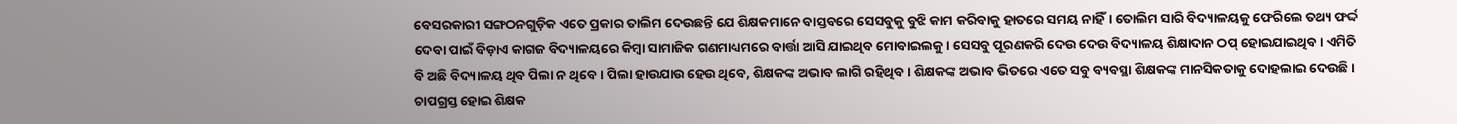ବେସରକାରୀ ସଙ୍ଗଠନଗୁଡ଼ିକ ଏତେ ପ୍ରକାର ତାଲିମ ଦେଉଛନ୍ତି ଯେ ଶିକ୍ଷକମାନେ ବାସ୍ତବରେ ସେସବୁକୁ ବୁଝି କାମ କରିବାକୁ ହାତରେ ସମୟ ନାହିଁ। ତୋଲିମ ସାରି ବିଦ୍ୟାଳୟକୁ ଫେରିଲେ ତଥ୍ୟ ଫର୍ଦ୍ଦ ଦେବା ପାଇଁ ବିଡ଼ାଏ କାଗଜ ବିଦ୍ୟାଳୟରେ କିମ୍ବା ସାମାଜିକ ଗଣମାଧ୍ୟମରେ ବାର୍ତ୍ତା ଆସି ଯାଇଥିବ ମୋବାଇଲକୁ। ସେସବୁ ପୂରଣକରି ଦେଉ ଦେଉ ବିଦ୍ୟାଳୟ ଶିକ୍ଷାଦାନ ଠପ୍‌ ହୋଇଯାଇଥିବ। ଏମିତି ବି ଅଛି ବିଦ୍ୟାଳୟ ଥିବ ପିଲା ନ ଥିବେ। ପିଲା ହାଉଯାଉ ହେଉ ଥିବେ, ଶିକ୍ଷକଙ୍କ ଅଭାବ ଲାଗି ରହିଥିବ। ଶିକ୍ଷକଙ୍କ ଅଭାବ ଭିତରେ ଏତେ ସବୁ ବ୍ୟବସ୍ଥା ଶିକ୍ଷକଙ୍କ ମାନସିକତାକୁ ଦୋହଲାଇ ଦେଉଛି।
ଚାପଗ୍ରସ୍ତ ହୋଇ ଶିକ୍ଷକ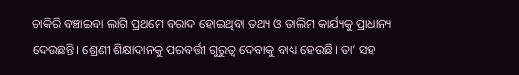ଚାକିରି ବଞ୍ଚାଇବା ଲାଗି ପ୍ରଥମେ ବରାଦ ହୋଇଥିବା ତଥ୍ୟ ଓ ତାଲିମ କାର୍ଯ୍ୟକୁ ପ୍ରାଧାନ୍ୟ ଦେଉଛନ୍ତି। ଶ୍ରେଣୀ ଶିକ୍ଷାଦାନକୁ ପରବର୍ତ୍ତୀ ଗୁରୁତ୍ୱ ଦେବାକୁ ବାଧ୍ୟ ହେଉଛି। ତା’ ସହ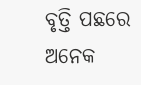ବୃତ୍ତି ପଛରେ ଅନେକ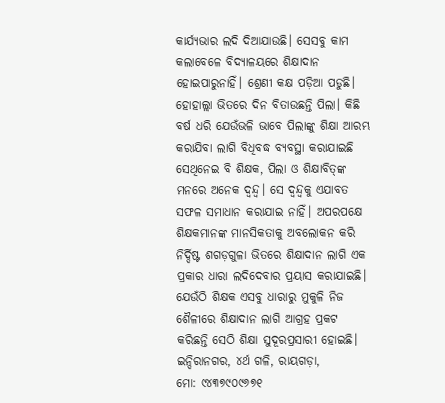କାର୍ଯ୍ୟଭାର ଲଦି ଦିଆଯାଉଛି। ସେସବୁ କାମ କଲାବେଳେ ବିଦ୍ୟାଳୟରେ ଶିକ୍ଷାଦାନ ହୋଇପାରୁନାହିଁ। ଶ୍ରେଣୀ କକ୍ଷ ପଡ଼ିଆ ପଡୁଛି। ହୋହାଲ୍ଲା ଭିତରେ ଦିନ ବିତାଉଛନ୍ତି ପିଲା। କିଛି ବର୍ଷ ଧରି ଯେଉଁଭଳି ଭାବେ ପିଲାଙ୍କୁ ଶିକ୍ଷା ଆରମ୍ଭ କରାଯିବା ଲାଗି ବିଧିବଦ୍ଧ ବ୍ୟବସ୍ଥା କରାଯାଇଛି ସେଥିନେଇ ବି ଶିକ୍ଷକ, ପିଲା ଓ ଶିକ୍ଷାବିତ୍‌ଙ୍କ ମନରେ ଅନେକ ଦ୍ୱନ୍ଦ୍ୱ। ସେ ଦ୍ୱନ୍ଦ୍ୱକୁ ଏଯାବତ ସଫଳ ସମାଧାନ କରାଯାଇ ନାହିଁ। ଅପରପକ୍ଷେ ଶିକ୍ଷକମାନଙ୍କ ମାନସିକତାକୁ ଅବଲୋକନ କରି ନିର୍ଦ୍ଦିଷ୍ଟ ଶଗଡ଼ଗୁଳା ଭିତରେ ଶିକ୍ଷାଦାନ ଲାଗି ଏକ ପ୍ରକାର ଧାରା ଲଦିଦେବାର ପ୍ରୟାସ କରାଯାଇଛି। ଯେଉଁଠି ଶିକ୍ଷକ ଏସବୁ ଧାରାରୁ ମୁକୁଳି ନିଜ ଶୈଳୀରେ ଶିକ୍ଷାଦାନ ଲାଗି ଆଗ୍ରହ ପ୍ରକଟ କରିଛନ୍ତି ସେଠି ଶିକ୍ଷା ସୁଦୂରପ୍ରସାରୀ ହୋଇଛି।
ଇନ୍ଦିରାନଗର, ୪ର୍ଥ ଗଳି, ରାୟଗଡ଼ା,
ମୋ: ୯୪୩୭୯୦୯୬୭୧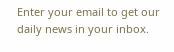Enter your email to get our daily news in your inbox.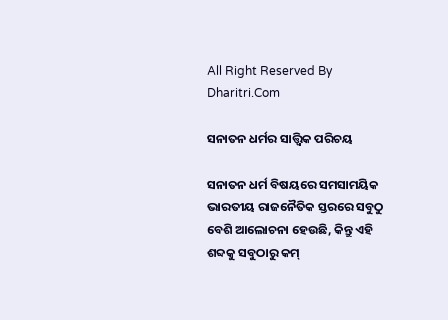All Right Reserved By Dharitri.Com

ସନାତନ ଧର୍ମର ସାତ୍ତ୍ୱିକ ପରିଚୟ

ସନାତନ ଧର୍ମ ବିଷୟରେ ସମସାମୟିକ ଭାରତୀୟ ରାଜନୈତିକ ସ୍ତରରେ ସବୁଠୁ ବେଶି ଆଲୋଚନା ହେଉଛି, କିନ୍ତୁ ଏହି ଶବ୍ଦକୁ ସବୁଠାରୁ କମ୍‌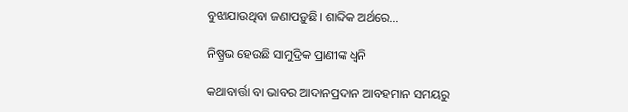ବୁଝାଯାଉଥିବା ଜଣାପଡ଼ୁଛି। ଶାବ୍ଦିକ ଅର୍ଥରେ…

ନିଷ୍ପ୍ରଭ ହେଉଛି ସାମୁଦ୍ରିକ ପ୍ରାଣୀଙ୍କ ଧ୍ୱନି

କଥାବାର୍ତ୍ତା ବା ଭାବର ଆଦାନପ୍ରଦାନ ଆବହମାନ ସମୟରୁ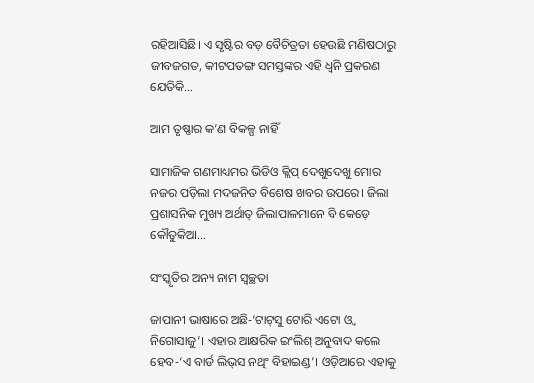ରହିଆସିଛି। ଏ ସୃଷ୍ଟିର ବଡ଼ ବୈଚିତ୍ରତା ହେଉଛି ମଣିଷଠାରୁ ଜୀବଜଗତ, କୀଟପତଙ୍ଗ ସମସ୍ତଙ୍କର ଏହି ଧ୍ୱନି ପ୍ରକରଣ ଯେତିକି…

ଆମ ତୃଷ୍ଣାର କ’ଣ ବିକଳ୍ପ ନାହିଁ

ସାମାଜିକ ଗଣମାଧ୍ୟମର ଭିଡିଓ କ୍ଲିପ୍‌ ଦେଖୁଦେଖୁ ମୋର ନଜର ପଡ଼ିଲା ମଦଜନିତ ବିଶେଷ ଖବର ଉପରେ। ଜିଲା ପ୍ରଶାସନିକ ମୁଖ୍ୟ ଅର୍ଥାତ୍‌ ଜିଲାପାଳମାନେ ବି କେଡ଼େ କୌତୁକିଆ…

ସଂସ୍କୃତିର ଅନ୍ୟ ନାମ ସ୍ବଚ୍ଛତା

ଜାପାନୀ ଭାଷାରେ ଅଛି-‘ଟାଟ୍‌ସୁ ଟୋରି ଏଟୋ ଓ୍ବ ନିଗୋସାଜୁ’। ଏହାର ଆକ୍ଷରିକ ଇଂଲିଶ୍‌ ଅନୁବାଦ କଲେ ହେବ-‘ଏ ବାର୍ଡ ଲିଭ୍‌ସ ନଥିଂ ବିହାଇଣ୍ଡ’। ଓଡ଼ିଆରେ ଏହାକୁ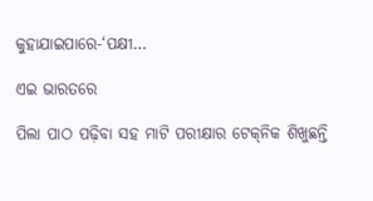କୁହାଯାଇପାରେ-‘ପକ୍ଷୀ…

ଏଇ ଭାରତରେ

ପିଲା ପାଠ ପଢ଼ିବା ସହ ମାଟି ପରୀକ୍ଷାର ଟେକ୍‌ନିକ ଶିଖୁଛନ୍ତି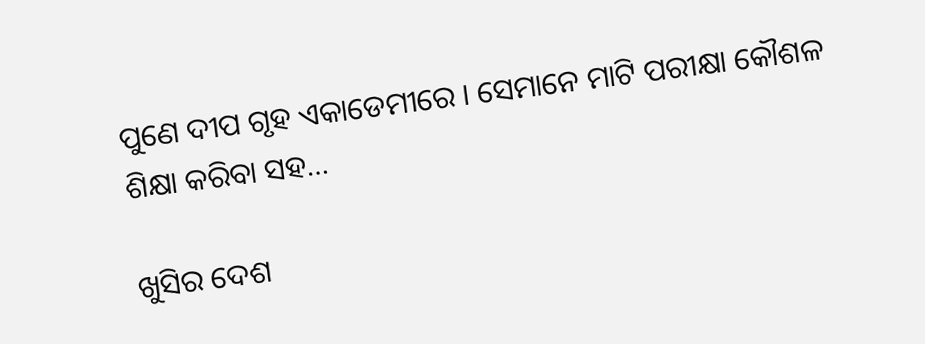ପୁଣେ ଦୀପ ଗୃହ ଏକାଡେମୀରେ । ସେମାନେ ମାଟି ପରୀକ୍ଷା କୌଶଳ ଶିକ୍ଷା କରିବା ସହ…

ଖୁସିର ଦେଶ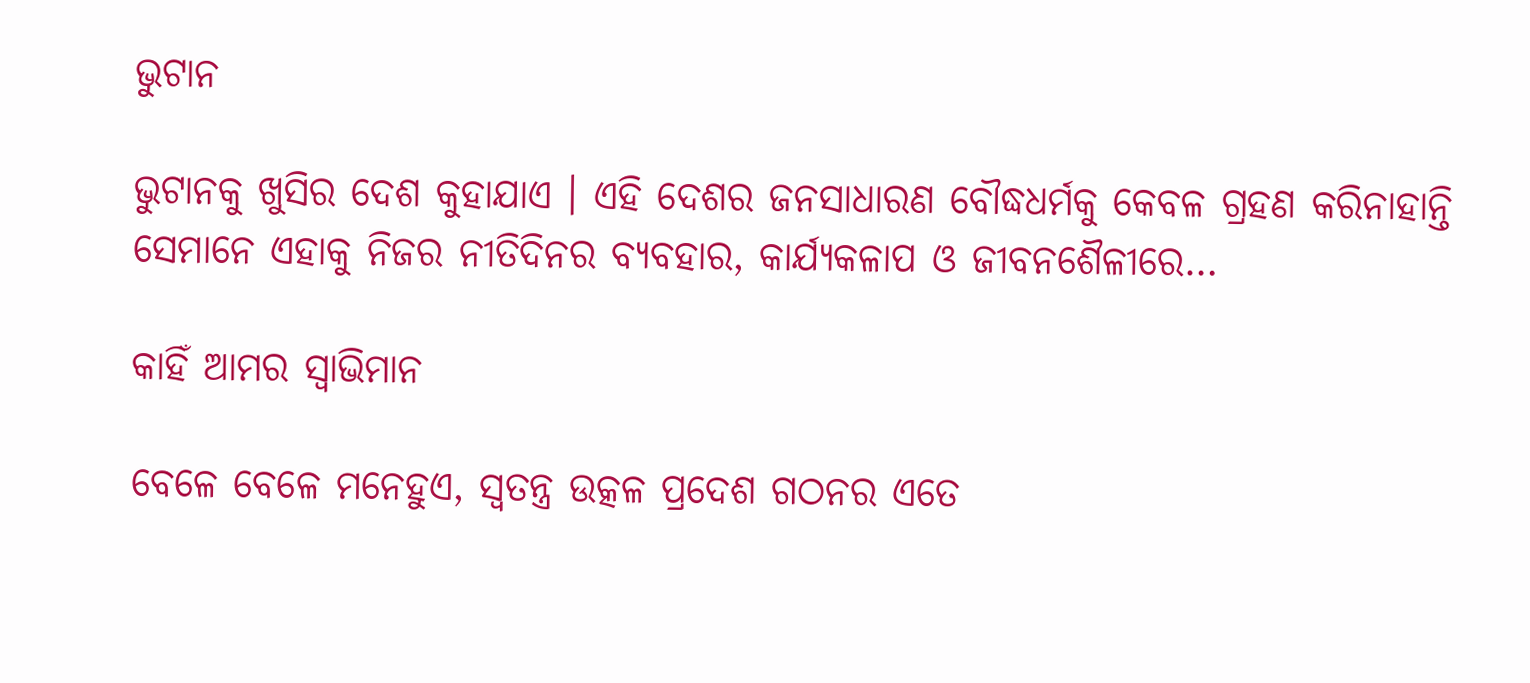ଭୁଟାନ

ଭୁଟାନକୁ ଖୁସିର ଦେଶ କୁହାଯାଏ । ଏହି ଦେଶର ଜନସାଧାରଣ ବୌଦ୍ଧଧର୍ମକୁ କେବଳ ଗ୍ରହଣ କରିନାହାନ୍ତି ସେମାନେ ଏହାକୁ ନିଜର ନୀତିଦିନର ବ୍ୟବହାର, କାର୍ଯ୍ୟକଳାପ ଓ ଜୀବନଶୈଳୀରେ…

କାହିଁ ଆମର ସ୍ବାଭିମାନ

ବେଳେ ବେଳେ ମନେହୁଏ, ସ୍ବତନ୍ତ୍ର ଉତ୍କଳ ପ୍ରଦେଶ ଗଠନର ଏତେ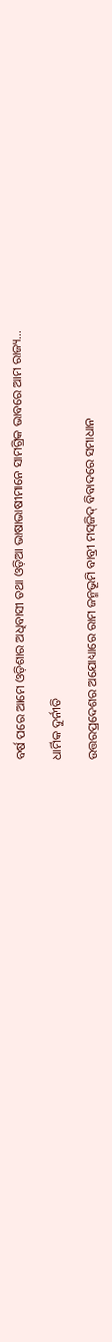ବର୍ଷ ପରେ ଆମେ ଓଡ଼ିଶାର ଅଧିବାସୀ ତଥା ଓଡ଼ିଆ ଭାଷାଭାଷୀମାନେ ସାମଗ୍ରିକ ଭାବରେ ଆମ ରାଜ୍ୟ…

ଧାର୍ମିକ ଦୁର୍ନୀତି

ଉତ୍ତରପ୍ରଦେଶର ଅଯୋଧ୍ୟାରେ ରାମ ଜନ୍ମଭୂମି ବାବ୍ରୀ ମସ୍‌ଜିଦ୍‌ ବିବାଦରେ ସମାଧାନ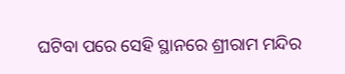ଘଟିବା ପରେ ସେହି ସ୍ଥାନରେ ଶ୍ରୀରାମ ମନ୍ଦିର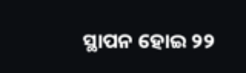ସ୍ଥାପନ ହୋଇ ୨୨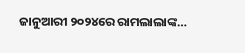ଜାନୁଆରୀ ୨୦୨୪ରେ ରାମଲାଲାଙ୍କ…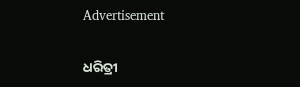Advertisement

ଧରିତ୍ରୀ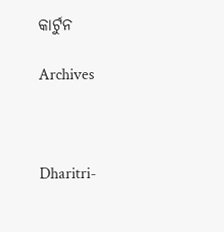କାର୍ଟୁନ

Archives



Dharitri-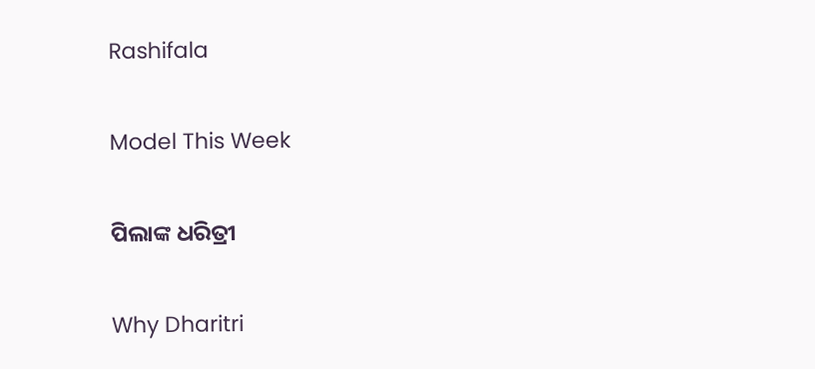Rashifala

Model This Week

ପିଲାଙ୍କ ଧରିତ୍ରୀ

Why Dharitri